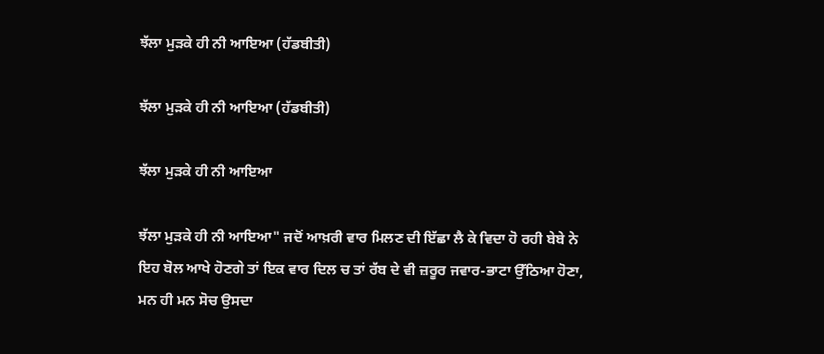ਝੱਲਾ ਮੁੜਕੇ ਹੀ ਨੀ ਆਇਆ (ਹੱਡਬੀਤੀ)

ਝੱਲਾ ਮੁੜਕੇ ਹੀ ਨੀ ਆਇਆ (ਹੱਡਬੀਤੀ)

ਝੱਲਾ ਮੁੜਕੇ ਹੀ ਨੀ ਆਇਆ

ਝੱਲਾ ਮੁੜਕੇ ਹੀ ਨੀ ਆਇਆ" ਜਦੋਂ ਆਖ਼ਰੀ ਵਾਰ ਮਿਲਣ ਦੀ ਇੱਛਾ ਲੈ ਕੇ ਵਿਦਾ ਹੋ ਰਹੀ ਬੇਬੇ ਨੇ ਇਹ ਬੋਲ ਆਖੇ ਹੋਣਗੇ ਤਾਂ ਇਕ ਵਾਰ ਦਿਲ ਚ ਤਾਂ ਰੱਬ ਦੇ ਵੀ ਜ਼ਰੂਰ ਜਵਾਰ-ਭਾਟਾ ਉੱਠਿਆ ਹੋਣਾ, ਮਨ ਹੀ ਮਨ ਸੋਚ ਉਸਦਾ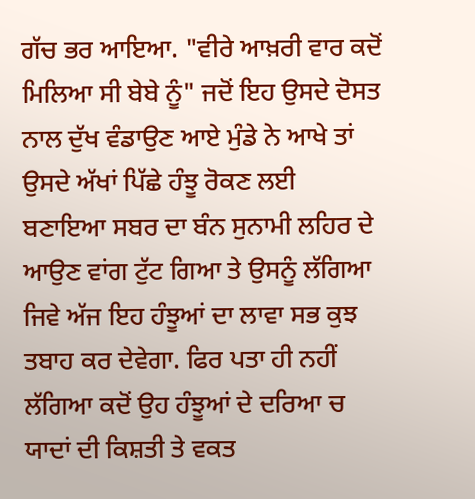ਗੱਚ ਭਰ ਆਇਆ. "ਵੀਰੇ ਆਖ਼ਰੀ ਵਾਰ ਕਦੋਂ ਮਿਲਿਆ ਸੀ ਬੇਬੇ ਨੂੰ" ਜਦੋਂ ਇਹ ਉਸਦੇ ਦੋਸਤ ਨਾਲ ਦੁੱਖ ਵੰਡਾਉਣ ਆਏ ਮੁੰਡੇ ਨੇ ਆਖੇ ਤਾਂ ਉਸਦੇ ਅੱਖਾਂ ਪਿੱਛੇ ਹੰਝੂ ਰੋਕਣ ਲਈ ਬਣਾਇਆ ਸਬਰ ਦਾ ਬੰਨ ਸੁਨਾਮੀ ਲਹਿਰ ਦੇ ਆਉਣ ਵਾਂਗ ਟੁੱਟ ਗਿਆ ਤੇ ਉਸਨੂੰ ਲੱਗਿਆ ਜਿਵੇ ਅੱਜ ਇਹ ਹੰਝੂਆਂ ਦਾ ਲਾਵਾ ਸਭ ਕੁਝ ਤਬਾਹ ਕਰ ਦੇਵੇਗਾ. ਫਿਰ ਪਤਾ ਹੀ ਨਹੀਂ ਲੱਗਿਆ ਕਦੋਂ ਉਹ ਹੰਝੂਆਂ ਦੇ ਦਰਿਆ ਚ ਯਾਦਾਂ ਦੀ ਕਿਸ਼ਤੀ ਤੇ ਵਕਤ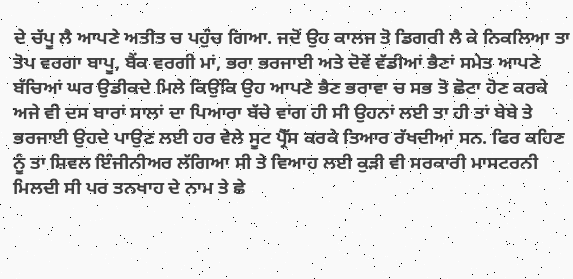ਦੇ ਚੱਪੂ ਲੈ ਆਪਣੇ ਅਤੀਤ ਚ ਪਹੁੰਚ ਗਿਆ. ਜਦੋਂ ਉਹ ਕਾਲਜ ਤੋ ਡਿਗਰੀ ਲੈ ਕੇ ਨਿਕਲਿਆ ਤਾ ਤੋਪ ਵਰਗਾ ਬਾਪੂ, ਬੈਂਕ ਵਰਗੀ ਮਾਂ, ਭਰਾ ਭਰਜਾਈ ਅਤੇ ਦੋਵੇਂ ਵੱਡੀਆਂ ਭੈਣਾਂ ਸਮੇਤ ਆਪਣੇ ਬੱਚਿਆਂ ਘਰ ਉਡੀਕਦੇ ਮਿਲੇ ਕਿਉਂਕਿ ਉਹ ਆਪਣੇ ਭੈਣ ਭਰਾਵਾ ਚ ਸਭ ਤੋ ਛੋਟਾ ਹੋਣ ਕਰਕੇ ਅਜੇ ਵੀ ਦਸ ਬਾਰਾਂ ਸਾਲਾਂ ਦਾ ਪਿਆਰਾ ਬੱਚੇ ਵਾਂਗ ਹੀ ਸੀ ਉਹਨਾਂ ਲਈ ਤਾ ਹੀ ਤਾਂ ਬੇਬੇ ਤੇ ਭਰਜਾਈ ਉਹਦੇ ਪਾਉਣ ਲਈ ਹਰ ਵੇਲੇ ਸੂਟ ਪ੍ਰੈੱਸ ਕਰਕੇ ਤਿਆਰ ਰੱਖਦੀਆਂ ਸਨ. ਫਿਰ ਕਹਿਣ ਨੂੰ ਤਾ ਸ਼ਿਵਲ ਇੰਜੀਨੀਅਰ ਲੱਗਿਆ ਸੀ ਤੇ ਵਿਆਹ ਲਈ ਕੁੜੀ ਵੀ ਸਰਕਾਰੀ ਮਾਸਟਰਨੀ ਮਿਲਦੀ ਸੀ ਪਰ ਤਨਖਾਹ ਦੇ ਨਾਮ ਤੇ ਛੇ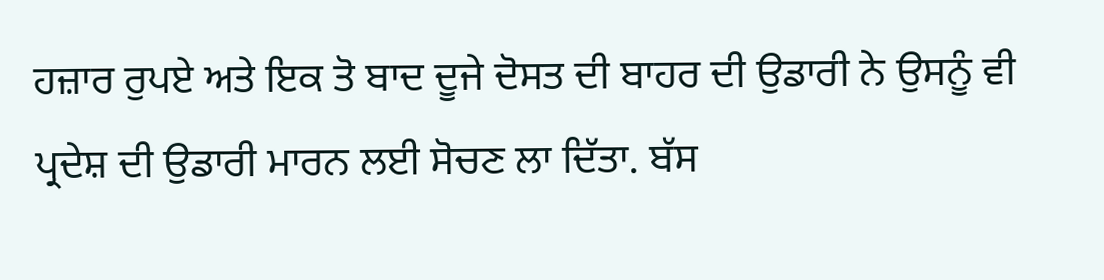ਹਜ਼ਾਰ ਰੁਪਏ ਅਤੇ ਇਕ ਤੋ ਬਾਦ ਦੂਜੇ ਦੋਸਤ ਦੀ ਬਾਹਰ ਦੀ ਉਡਾਰੀ ਨੇ ਉਸਨੂੰ ਵੀ ਪ੍ਰਦੇਸ਼ ਦੀ ਉਡਾਰੀ ਮਾਰਨ ਲਈ ਸੋਚਣ ਲਾ ਦਿੱਤਾ. ਬੱਸ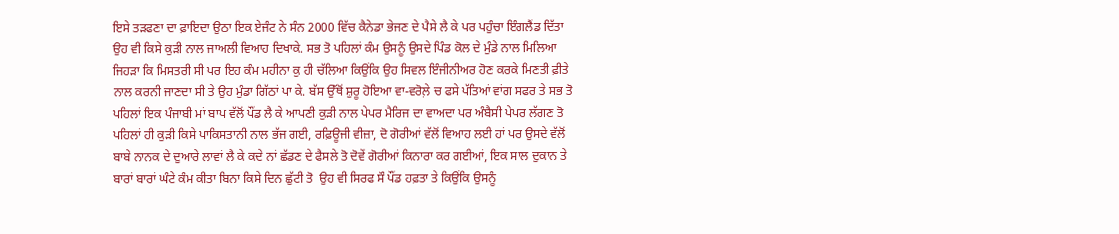ਇਸੇ ਤੜਫਣਾ ਦਾ ਫ਼ਾਇਦਾ ਉਠਾ ਇਕ ਏਜੰਟ ਨੇ ਸੰਨ 2000 ਵਿੱਚ ਕੈਨੇਡਾ ਭੇਜਣ ਦੇ ਪੈਸੇ ਲੈ ਕੇ ਪਰ ਪਹੁੰਚਾ ਇੰਗਲੈਂਡ ਦਿੱਤਾ ਉਹ ਵੀ ਕਿਸੇ ਕੁੜੀ ਨਾਲ ਜਾਅਲੀ ਵਿਆਹ ਦਿਖਾਕੇ. ਸਭ ਤੋ ਪਹਿਲਾਂ ਕੰਮ ਉਸਨੂੰ ਉਸਦੇ ਪਿੰਡ ਕੋਲ ਦੇ ਮੁੰਡੇ ਨਾਲ ਮਿਲਿਆ ਜਿਹੜਾ ਕਿ ਮਿਸਤਰੀ ਸੀ ਪਰ ਇਹ ਕੰਮ ਮਹੀਨਾ ਕੁ ਹੀ ਚੱਲਿਆ ਕਿਉਂਕਿ ਉਹ ਸਿਵਲ ਇੰਜੀਨੀਅਰ ਹੋਣ ਕਰਕੇ ਮਿਣਤੀ ਫ਼ੀਤੇ ਨਾਲ ਕਰਨੀ ਜਾਣਦਾ ਸੀ ਤੇ ਉਹ ਮੁੰਡਾ ਗਿੱਠਾਂ ਪਾ ਕੇ. ਬੱਸ ਉੱਥੋਂ ਸ਼ੁਰੂ ਹੋਇਆ ਵਾ-ਵਰੋਲ਼ੇ ਚ ਫਸੇ ਪੱਤਿਆਂ ਵਾਂਗ ਸਫਰ ਤੇ ਸਭ ਤੋ ਪਹਿਲਾਂ ਇਕ ਪੰਜਾਬੀ ਮਾਂ ਬਾਪ ਵੱਲੋਂ ਪੌਂਡ ਲੈ ਕੇ ਆਪਣੀ ਕੁੜੀ ਨਾਲ ਪੇਪਰ ਮੈਰਿਜ ਦਾ ਵਾਅਦਾ ਪਰ ਅੰਬੈਸੀ ਪੇਪਰ ਲੱਗਣ ਤੋ ਪਹਿਲਾਂ ਹੀ ਕੁੜੀ ਕਿਸੇ ਪਾਕਿਸਤਾਨੀ ਨਾਲ ਭੱਜ ਗਈ, ਰਫ਼ਿਊਜੀ ਵੀਜ਼ਾ, ਦੋ ਗੋਰੀਆਂ ਵੱਲੋਂ ਵਿਆਹ ਲਈ ਹਾਂ ਪਰ ਉਸਦੇ ਵੱਲੋਂ ਬਾਬੇ ਨਾਨਕ ਦੇ ਦੁਆਰੇ ਲਾਵਾਂ ਲੈ ਕੇ ਕਦੇ ਨਾਂ ਛੱਡਣ ਦੇ ਫੈਸਲੇ ਤੋ ਦੋਵੇਂ ਗੋਰੀਆਂ ਕਿਨਾਰਾ ਕਰ ਗਈਆਂ, ਇਕ ਸਾਲ ਦੁਕਾਨ ਤੇ ਬਾਰਾਂ ਬਾਰਾਂ ਘੰਟੇ ਕੰਮ ਕੀਤਾ ਬਿਨਾ ਕਿਸੇ ਦਿਨ ਛੁੱਟੀ ਤੋ  ਉਹ ਵੀ ਸਿਰਫ ਸੌ ਪੌਂਡ ਹਫ਼ਤਾ ਤੇ ਕਿਉਂਕਿ ਉਸਨੂੰ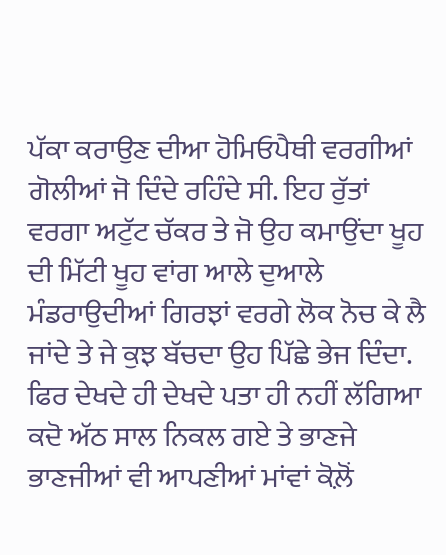ਪੱਕਾ ਕਰਾਉਣ ਦੀਆ ਹੋਮਿਓਪੈਥੀ ਵਰਗੀਆਂ ਗੋਲੀਆਂ ਜੋ ਦਿੰਦੇ ਰਹਿੰਦੇ ਸੀ. ਇਹ ਰੁੱਤਾਂ ਵਰਗਾ ਅਟੁੱਟ ਚੱਕਰ ਤੇ ਜੋ ਉਹ ਕਮਾਉਂਦਾ ਖੂਹ ਦੀ ਮਿੱਟੀ ਖੂਹ ਵਾਂਗ ਆਲੇ ਦੁਆਲੇ ਮੰਡਰਾਉਦੀਆਂ ਗਿਰਝਾਂ ਵਰਗੇ ਲੋਕ ਨੋਚ ਕੇ ਲੈ ਜਾਂਦੇ ਤੇ ਜੇ ਕੁਝ ਬੱਚਦਾ ਉਹ ਪਿੱਛੇ ਭੇਜ ਦਿੰਦਾ. ਫਿਰ ਦੇਖਦੇ ਹੀ ਦੇਖਦੇ ਪਤਾ ਹੀ ਨਹੀਂ ਲੱਗਿਆ ਕਦੋ ਅੱਠ ਸਾਲ ਨਿਕਲ ਗਏ ਤੇ ਭਾਣਜੇ ਭਾਣਜੀਆਂ ਵੀ ਆਪਣੀਆਂ ਮਾਂਵਾਂ ਕੋਲ਼ੋਂ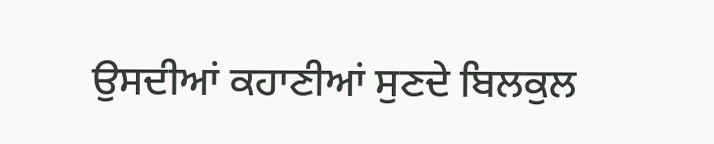ਉਸਦੀਆਂ ਕਹਾਣੀਆਂ ਸੁਣਦੇ ਬਿਲਕੁਲ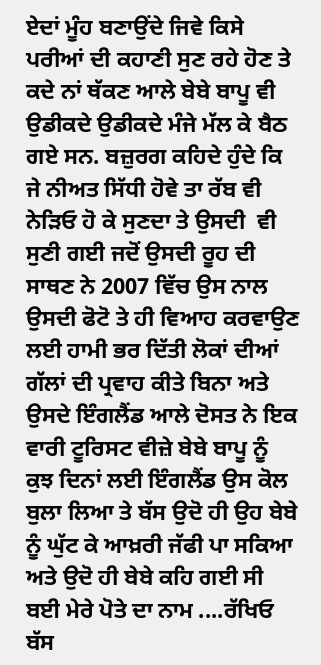ਏਦਾਂ ਮੂੰਹ ਬਣਾਉਂਦੇ ਜਿਵੇ ਕਿਸੇ ਪਰੀਆਂ ਦੀ ਕਹਾਣੀ ਸੁਣ ਰਹੇ ਹੋਣ ਤੇ ਕਦੇ ਨਾਂ ਥੱਕਣ ਆਲੇ ਬੇਬੇ ਬਾਪੂ ਵੀ ਉਡੀਕਦੇ ਉਡੀਕਦੇ ਮੰਜੇ ਮੱਲ ਕੇ ਬੈਠ ਗਏ ਸਨ. ਬਜ਼ੁਰਗ ਕਹਿਦੇ ਹੁੰਦੇ ਕਿ ਜੇ ਨੀਅਤ ਸਿੱਧੀ ਹੋਵੇ ਤਾ ਰੱਬ ਵੀ ਨੇੜਿਓ ਹੋ ਕੇ ਸੁਣਦਾ ਤੇ ਉਸਦੀ  ਵੀ ਸੁਣੀ ਗਈ ਜਦੋਂ ਉਸਦੀ ਰੂਹ ਦੀ ਸਾਥਣ ਨੇ 2007 ਵਿੱਚ ਉਸ ਨਾਲ ਉਸਦੀ ਫੋਟੋ ਤੇ ਹੀ ਵਿਆਹ ਕਰਵਾਉਣ ਲਈ ਹਾਮੀ ਭਰ ਦਿੱਤੀ ਲੋਕਾਂ ਦੀਆਂ ਗੱਲਾਂ ਦੀ ਪ੍ਰਵਾਹ ਕੀਤੇ ਬਿਨਾ ਅਤੇ ਉਸਦੇ ਇੰਗਲੈਂਡ ਆਲੇ ਦੋਸਤ ਨੇ ਇਕ ਵਾਰੀ ਟੂਰਿਸਟ ਵੀਜ਼ੇ ਬੇਬੇ ਬਾਪੂ ਨੂੰ ਕੁਝ ਦਿਨਾਂ ਲਈ ਇੰਗਲੈਂਡ ਉਸ ਕੋਲ ਬੁਲਾ ਲਿਆ ਤੇ ਬੱਸ ਉਦੋ ਹੀ ਉਹ ਬੇਬੇ ਨੂੰ ਘੁੱਟ ਕੇ ਆਖ਼ਰੀ ਜੱਫੀ ਪਾ ਸਕਿਆ ਅਤੇ ਉਦੋ ਹੀ ਬੇਬੇ ਕਹਿ ਗਈ ਸੀ ਬਈ ਮੇਰੇ ਪੋਤੇ ਦਾ ਨਾਮ ....ਰੱਖਿਓ ਬੱਸ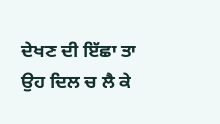ਦੇਖਣ ਦੀ ਇੱਛਾ ਤਾ ਉਹ ਦਿਲ ਚ ਲੈ ਕੇ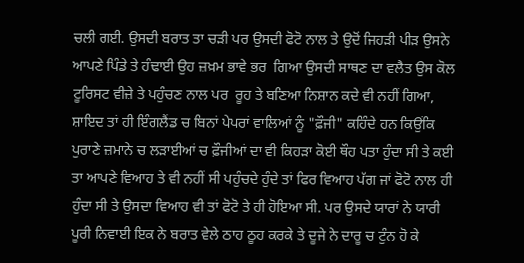ਚਲੀ ਗਈ. ਉਸਦੀ ਬਰਾਤ ਤਾ ਚੜੀ ਪਰ ਉਸਦੀ ਫੋਟੋ ਨਾਲ ਤੇ ਉਦੋਂ ਜਿਹੜੀ ਪੀੜ ਉਸਨੇ ਆਪਣੇ ਪਿੰਡੇ ਤੇ ਹੰਢਾਈ ਉਹ ਜ਼ਖ਼ਮ ਭਾਵੇ ਭਰ  ਗਿਆ ਉਸਦੀ ਸਾਥਣ ਦਾ ਵਲੈਤ ਉਸ ਕੋਲ ਟੂਰਿਸਟ ਵੀਜ਼ੇ ਤੇ ਪਹੁੰਚਣ ਨਾਲ ਪਰ  ਰੂਹ ਤੇ ਬਣਿਆ ਨਿਸ਼ਾਨ ਕਦੇ ਵੀ ਨਹੀਂ ਗਿਆ, ਸ਼ਾਇਦ ਤਾਂ ਹੀ ਇੰਗਲੈਂਡ ਚ ਬਿਨਾਂ ਪੇਪਰਾਂ ਵਾਲਿਆਂ ਨੂੰ "ਫ਼ੌਜੀ" ਕਹਿੰਦੇ ਹਨ ਕਿਉਂਕਿ ਪੁਰਾਣੇ ਜ਼ਮਾਨੇ ਚ ਲੜਾਈਆਂ ਚ ਫ਼ੌਜੀਆਂ ਦਾ ਵੀ ਕਿਹੜਾ ਕੋਈ ਥੌਹ ਪਤਾ ਹੁੰਦਾ ਸੀ ਤੇ ਕਈ ਤਾ ਆਪਣੇ ਵਿਆਹ ਤੇ ਵੀ ਨਹੀਂ ਸੀ ਪਹੁੰਚਦੇ ਹੁੰਦੇ ਤਾਂ ਫਿਰ ਵਿਆਹ ਪੱਗ ਜਾਂ ਫੋਟੋ ਨਾਲ ਹੀ ਹੁੰਦਾ ਸੀ ਤੇ ਉਸਦਾ ਵਿਆਹ ਵੀ ਤਾਂ ਫੋਟੋ ਤੇ ਹੀ ਹੋਇਆ ਸੀ. ਪਰ ਉਸਦੇ ਯਾਰਾਂ ਨੇ ਯਾਰੀ ਪੂਰੀ ਨਿਵਾਈ ਇਕ ਨੇ ਬਰਾਤ ਵੇਲੇ ਠਾਹ ਠੂਹ ਕਰਕੇ ਤੇ ਦੂਜੇ ਨੇ ਦਾਰੂ ਚ ਟੁੰਨ ਹੋ ਕੇ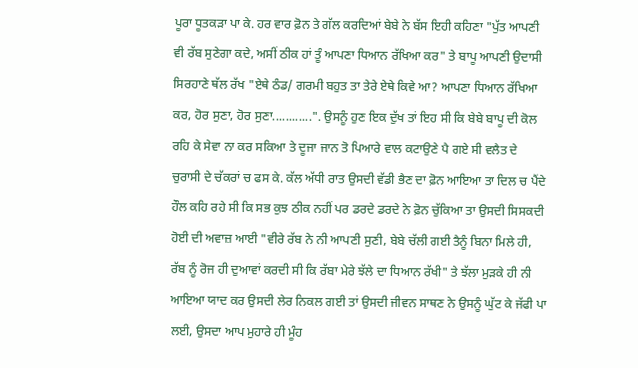ਪੂਰਾ ਧੂਤਕੜਾ ਪਾ ਕੇ. ਹਰ ਵਾਰ ਫ਼ੋਨ ਤੇ ਗੱਲ ਕਰਦਿਆਂ ਬੇਬੇ ਨੇ ਬੱਸ ਇਹੀ ਕਹਿਣਾ "ਪੁੱਤ ਆਪਣੀ ਵੀ ਰੱਬ ਸੁਣੇਗਾ ਕਦੇ, ਅਸੀਂ ਠੀਕ ਹਾਂ ਤੂੰ ਆਪਣਾ ਧਿਆਨ ਰੱਖਿਆ ਕਰ" ਤੇ ਬਾਪੂ ਆਪਣੀ ਉਦਾਸੀ ਸਿਰਹਾਣੇ ਥੱਲ ਰੱਖ "ਏਥੇ ਠੰਡ/ ਗਰਮੀ ਬਹੁਤ ਤਾ ਤੇਰੇ ਏਥੇ ਕਿਵੇ ਆ? ਆਪਣਾ ਧਿਆਨ ਰੱਖਿਆ ਕਰ, ਹੋਰ ਸੁਣਾ, ਹੋਰ ਸੁਣਾ............". ਉਸਨੂੰ ਹੁਣ ਇਕ ਦੁੱਖ ਤਾਂ ਇਹ ਸੀ ਕਿ ਬੇਬੇ ਬਾਪੂ ਦੀ ਕੋਲ ਰਹਿ ਕੇ ਸੇਵਾ ਨਾ ਕਰ ਸਕਿਆ ਤੇ ਦੂਜਾ ਜਾਨ ਤੋ ਪਿਆਰੇ ਵਾਲ ਕਟਾਉਣੇ ਪੈ ਗਏ ਸੀ ਵਲੈਤ ਦੇ ਚੁਰਾਸੀ ਦੇ ਚੱਕਰਾਂ ਚ ਫਸ ਕੇ. ਕੱਲ ਅੱਧੀ ਰਾਤ ਉਸਦੀ ਵੱਡੀ ਭੈਣ ਦਾ ਫ਼ੋਨ ਆਇਆ ਤਾ ਦਿਲ ਚ ਪੈਂਦੇ ਹੌਲ ਕਹਿ ਰਹੇ ਸੀ ਕਿ ਸਭ ਕੁਝ ਠੀਕ ਨਹੀਂ ਪਰ ਡਰਦੇ ਡਰਦੇ ਨੇ ਫ਼ੋਨ ਚੁੱਕਿਆ ਤਾ ਉਸਦੀ ਸਿਸਕਦੀ ਹੋਈ ਦੀ ਅਵਾਜ਼ ਆਈ "ਵੀਰੇ ਰੱਬ ਨੇ ਨੀ ਆਪਣੀ ਸੁਣੀ, ਬੇਬੇ ਚੱਲੀ ਗਈ ਤੈਨੂੰ ਬਿਨਾ ਮਿਲੇ ਹੀ, ਰੱਬ ਨੂੰ ਰੋਜ ਹੀ ਦੁਆਵਾਂ ਕਰਦੀ ਸੀ ਕਿ ਰੱਬਾ ਮੇਰੇ ਝੱਲੇ ਦਾ ਧਿਆਨ ਰੱਖੀ" ਤੇ ਝੱਲਾ ਮੁੜਕੇ ਹੀ ਨੀ ਆਇਆ ਯਾਦ ਕਰ ਉਸਦੀ ਲੇਰ ਨਿਕਲ ਗਈ ਤਾਂ ਉਸਦੀ ਜੀਵਨ ਸਾਥਣ ਨੇ ਉਸਨੂੰ ਘੁੱਟ ਕੇ ਜੱਫੀ ਪਾ ਲਈ, ਉਸਦਾ ਆਪ ਮੁਹਾਰੇ ਹੀ ਮੂੰਹ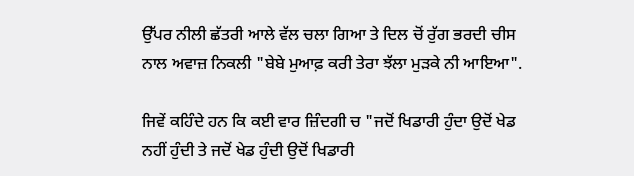ਉੱਪਰ ਨੀਲੀ ਛੱਤਰੀ ਆਲੇ ਵੱਲ ਚਲਾ ਗਿਆ ਤੇ ਦਿਲ ਚੋਂ ਰੁੱਗ ਭਰਦੀ ਚੀਸ ਨਾਲ ਅਵਾਜ਼ ਨਿਕਲੀ "ਬੇਬੇ ਮੁਆਫ਼ ਕਰੀ ਤੇਰਾ ਝੱਲਾ ਮੁੜਕੇ ਨੀ ਆਇਆ".

ਜਿਵੇਂ ਕਹਿੰਦੇ ਹਨ ਕਿ ਕਈ ਵਾਰ ਜ਼ਿੰਦਗੀ ਚ "ਜਦੋਂ ਖਿਡਾਰੀ ਹੁੰਦਾ ਉਦੋਂ ਖੇਡ ਨਹੀਂ ਹੁੰਦੀ ਤੇ ਜਦੋਂ ਖੇਡ ਹੁੰਦੀ ਉਦੋਂ ਖਿਡਾਰੀ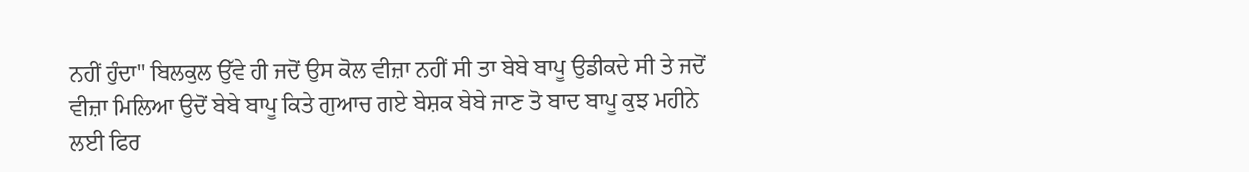ਨਹੀਂ ਹੁੰਦਾ" ਬਿਲਕੁਲ ਉੱਵੇ ਹੀ ਜਦੋਂ ਉਸ ਕੋਲ ਵੀਜ਼ਾ ਨਹੀਂ ਸੀ ਤਾ ਬੇਬੇ ਬਾਪੂ ਉਡੀਕਦੇ ਸੀ ਤੇ ਜਦੋਂ ਵੀਜ਼ਾ ਮਿਲਿਆ ਉਦੋਂ ਬੇਬੇ ਬਾਪੂ ਕਿਤੇ ਗੁਆਚ ਗਏ ਬੇਸ਼ਕ ਬੇਬੇ ਜਾਣ ਤੋ ਬਾਦ ਬਾਪੂ ਕੁਝ ਮਹੀਨੇ ਲਈ ਫਿਰ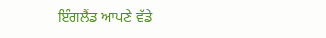ਇੰਗਲੈਂਡ ਆਪਣੇ ਵੱਡੇ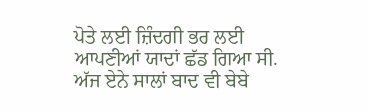ਪੋਤੇ ਲਈ ਜ਼ਿੰਦਗੀ ਭਰ ਲਈ ਆਪਣੀਆਂ ਯਾਦਾਂ ਛੱਡ ਗਿਆ ਸੀ.  ਅੱਜ ਏਨੇ ਸਾਲਾਂ ਬਾਦ ਵੀ ਬੇਬੇ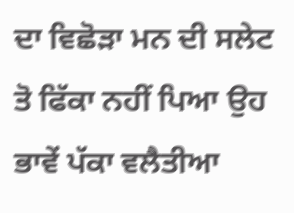ਦਾ ਵਿਛੋੜਾ ਮਨ ਦੀ ਸਲੇਟ ਤੋ ਫਿੱਕਾ ਨਹੀਂ ਪਿਆ ਉਹ ਭਾਵੇਂ ਪੱਕਾ ਵਲੈਤੀਆ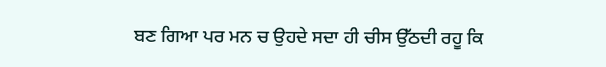ਬਣ ਗਿਆ ਪਰ ਮਨ ਚ ਉਹਦੇ ਸਦਾ ਹੀ ਚੀਸ ਉੱਠਦੀ ਰਹੂ ਕਿ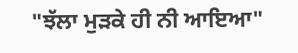"ਝੱਲਾ ਮੁੜਕੇ ਹੀ ਨੀ ਆਇਆ"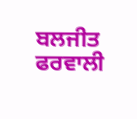ਬਲਜੀਤ ਫਰਵਾਲੀ